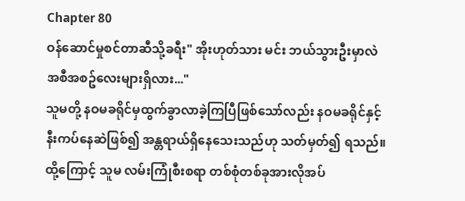Chapter 80
ဝန်ဆောင်မှုစင်တာဆီသို့ခရီး" အိုးဟုတ်သား မင်း ဘယ်သွားဦးမှာလဲ အစီအစဥ်လေးများရှိလား..."
သူမတို့ နဝမခရိုင်မှထွက်ခွာလာခဲ့ကြပြီဖြစ်သော်လည်း နဝမခရိုင်နှင့် နီးကပ်နေဆဲဖြစ်၍ အန္တရာယ်ရှိနေသေးသည်ဟု သတ်မှတ်၍ ရသည်။ ထို့ကြောင့် သူမ လမ်းကြုံစီးစရာ တစ်စုံတစ်ခုအားလိုအပ်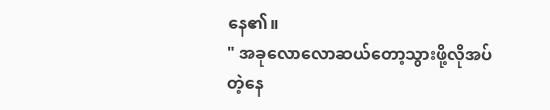နေ၏။
" အခုလောလောဆယ်တော့သွားဖို့လိုအပ်တဲ့နေ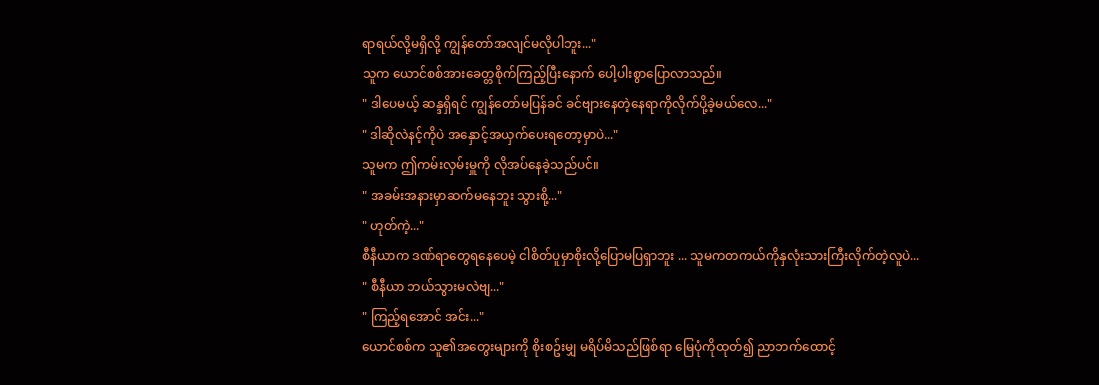ရာရယ်လို့မရှိလို့ ကျွန်တော်အလျင်မလိုပါဘူး..."
သူက ယောင်စစ်အားခေတ္တစိုက်ကြည့်ပြီးနောက် ပေါ့ပါးစွာပြောလာသည်။
" ဒါပေမယ့် ဆန္ဒရှိရင် ကျွန်တော်မပြန်ခင် ခင်ဗျားနေတဲ့နေရာကိုလိုက်ပို့ခဲ့မယ်လေ..."
" ဒါဆိုလဲနင့်ကိုပဲ အနှောင့်အယှက်ပေးရတော့မှာပဲ..."
သူမက ဤကမ်းလှမ်းမှူကို လိုအပ်နေခဲ့သည်ပင်။
" အခမ်းအနားမှာဆက်မနေဘူး သွားစို့..."
" ဟုတ်ကဲ့..."
စီနီယာက ဒဏ်ရာတွေရနေပေမဲ့ ငါစိတ်ပူမှာစိုးလို့ပြောမပြရှာဘူး ... သူမကတကယ်ကိုနှလုံးသားကြီးလိုက်တဲ့လူပဲ...
" စီနီယာ ဘယ်သွားမလဲဗျ..."
" ကြည့်ရအောင် အင်း..."
ယောင်စစ်က သူ၏အတွေးများကို စိုးစဥ်းမျှ မရိပ်မိသည်ဖြစ်ရာ မြေပုံကိုထုတ်၍ ညာဘက်ထောင့်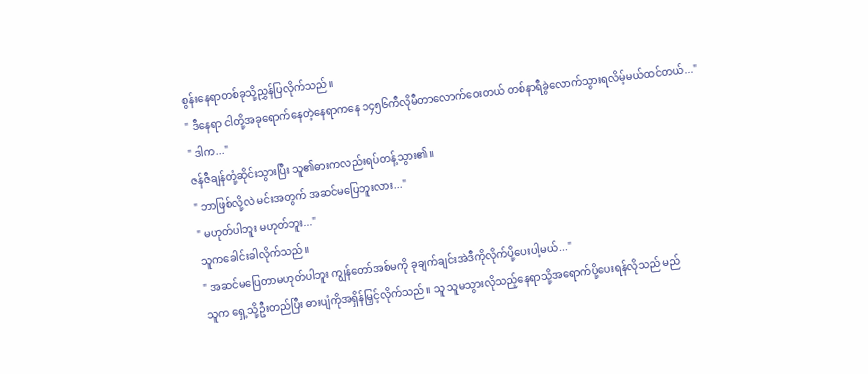စွန်းနေရာတစ်ခုသို့ညွှန်ပြလိုက်သည်။
" ဒီနေရာ ငါတို့အခုရောက်နေတဲ့နေရာကနေ ၁၄၅၆ကီလိုမီတာလောက်ဝေးတယ် တစ်နာရီခွဲလောက်သွားရလိမ့်မယ်ထင်တယ်..."
" ဒါက..."
ဇန်ဇီချန်တုံ့ဆိုင်းသွားပြီး သူ၏ဓားကလည်းရပ်တန့်သွား၏။
" ဘာဖြစ်လို့လဲ မင်းအတွက် အဆင်မပြေဘူးလား..."
" မဟုတ်ပါဘူး မဟုတ်ဘူး..."
သူကခေါင်းခါလိုက်သည်။
" အဆင်မပြေတာမဟုတ်ပါဘူး ကျွန်တော်အစ်မကို ခုချက်ချင်းအဲဒီကိုလိုက်ပို့ပေးပါ့မယ်..."
သူက ရှေ့သို့ဦးတည်ပြီး ဓားပျံကိုအရှိန်မြှင့်လိုက်သည်။ သူ သူမသွားလိုသည့်နေရာသို့အရောက်ပို့ပေးရန်လိုသည် မည်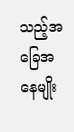သည့်အခြေအနေမျိုး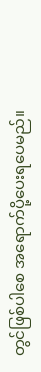တွင်ဖြစ်ပါစေ အရောက်ပို့ပေးရပေမည်။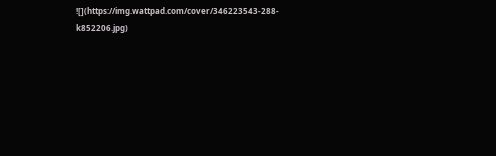![](https://img.wattpad.com/cover/346223543-288-k852206.jpg)